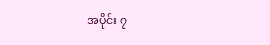အပိုင်း ၇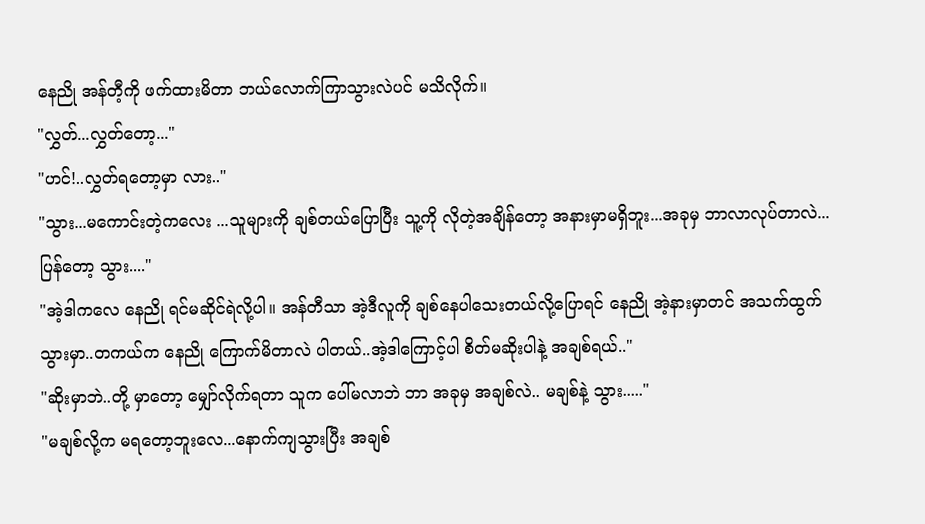နေညို အန်တီ့ကို ဖက်ထားမိတာ ဘယ်လောက်ကြာသွားလဲပင် မသိလိုက်။
"လွှတ်...လွှတ်တော့..."
"ဟင်!..လွှတ်ရတော့မှာ လား.."
"သွား...မကောင်းတဲ့ကလေး ...သူများကို ချစ်တယ်ပြောပြီး သူ့ကို လိုတဲ့အချိန်တော့ အနားမှာမရှိဘူး...အခုမှ ဘာလာလုပ်တာလဲ...ပြန်တော့ သွား...."
"အဲ့ဒါကလေ နေညို ရင်မဆိုင်ရဲလို့ပါ။ အန်တီသာ အဲ့ဒီလူကို ချစ်နေပါသေးတယ်လို့ပြောရင် နေညို အဲ့နားမှာတင် အသက်ထွက်သွားမှာ..တကယ်က နေညို ကြောက်မိတာလဲ ပါတယ်..အဲ့ဒါကြောင့်ပါ စိတ်မဆိုးပါနဲ့ အချစ်ရယ်.."
"ဆိုးမှာဘဲ..တို့ မှာတော့ မျှော်လိုက်ရတာ သူက ပေါ်မလာဘဲ ဘာ အခုမှ အချစ်လဲ.. မချစ်နဲ့ သွား....."
"မချစ်လို့က မရတော့ဘူးလေ...နောက်ကျသွားပြီး အချစ်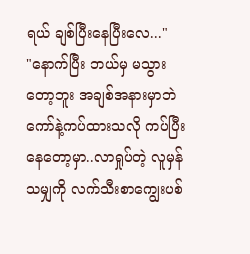ရယ် ချစ်ပြီးနေပြီးလေ..."
"နောက်ပြီး ဘယ်မှ မသွားတော့ဘူး အချစ်အနားမှာဘဲ ကော်နဲ့ကပ်ထားသလို ကပ်ပြီးနေတော့မှာ..လာရှုပ်တဲ့ လူမှန်သမျှကို လက်သီးစာကျွေးပစ်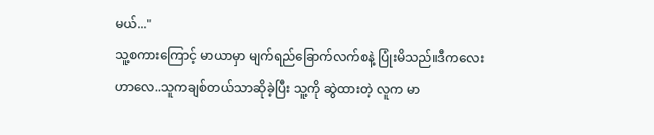မယ်..."
သူ့စကားကြောင့် မာယာမှာ မျက်ရည်ခြောက်လက်စနဲ့ ပြုံးမိသည်။ဒီကလေးဟာလေ..သူကချစ်တယ်သာဆိုခဲ့ပြီး သူ့ကို ဆွဲထားတဲ့ လူက မာ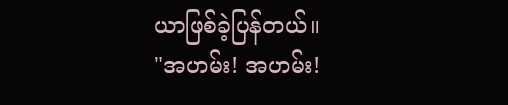ယာဖြစ်ခဲ့ပြန်တယ်။
"အဟမ်း! အဟမ်း!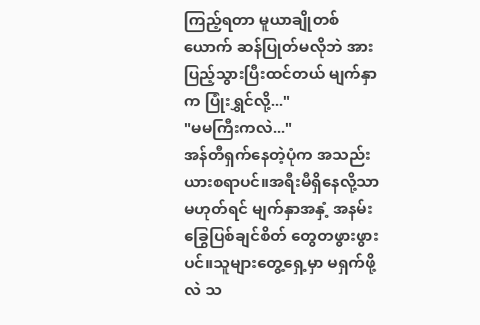ကြည့်ရတာ မူယာချိုတစ်ယောက် ဆန်ပြုတ်မလိုဘဲ အားပြည့်သွားပြီးထင်တယ် မျက်နှာက ပြုံးရွှင်လို့..."
"မမကြီးကလဲ..."
အန်တီရှက်နေတဲ့ပုံက အသည်းယားစရာပင်။အရီးမီရှိနေလို့သာ မဟုတ်ရင် မျက်နှာအနှံ့ အနမ်းခြွေပြစ်ချင်စိတ် တွေတဖွားဖွားပင်။သူများတွေ့ရှေ့မှာ မရှက်ဖို့လဲ သ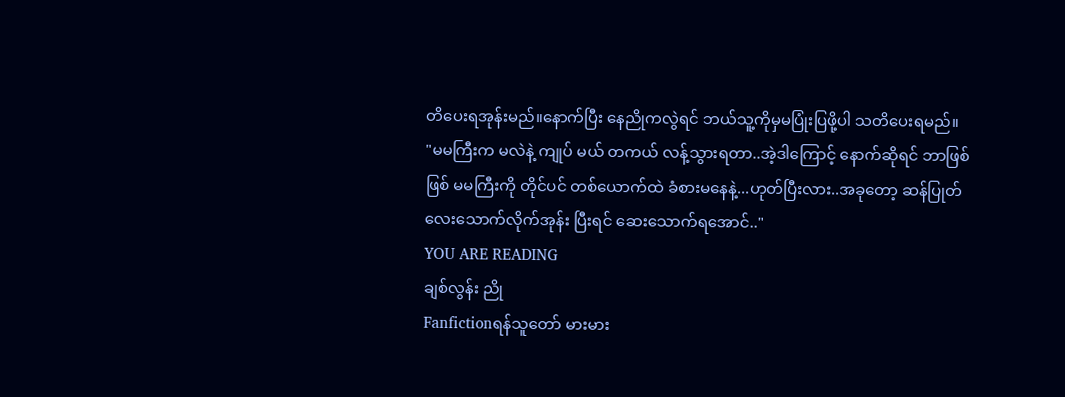တိပေးရအုန်းမည်။နောက်ပြီး နေညိုကလွဲရင် ဘယ်သူ့ကိုမှမပြုံးပြဖို့ပါ သတိပေးရမည်။
"မမကြီးက မလဲနဲ့ ကျုပ် မယ် တကယ် လန့်သွားရတာ..အဲ့ဒါကြောင့် နောက်ဆိုရင် ဘာဖြစ်ဖြစ် မမကြီးကို တိုင်ပင် တစ်ယောက်ထဲ ခံစားမနေနဲ့...ဟုတ်ပြီးလား..အခုတော့ ဆန်ပြုတ်လေးသောက်လိုက်အုန်း ပြီးရင် ဆေးသောက်ရအောင်.."
YOU ARE READING
ချစ်လွန်း ညို
Fanfictionရန်သူတော် မားမား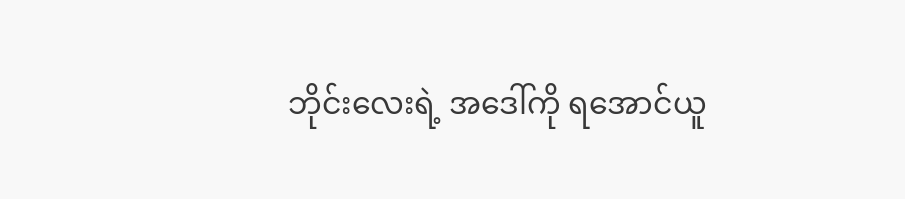ဘိုင်းလေးရဲ့ အဒေါ်ကို ရအောင်ယူ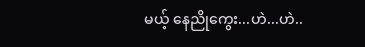မယ့် နေညိုကွေး...ဟဲ...ဟဲ..